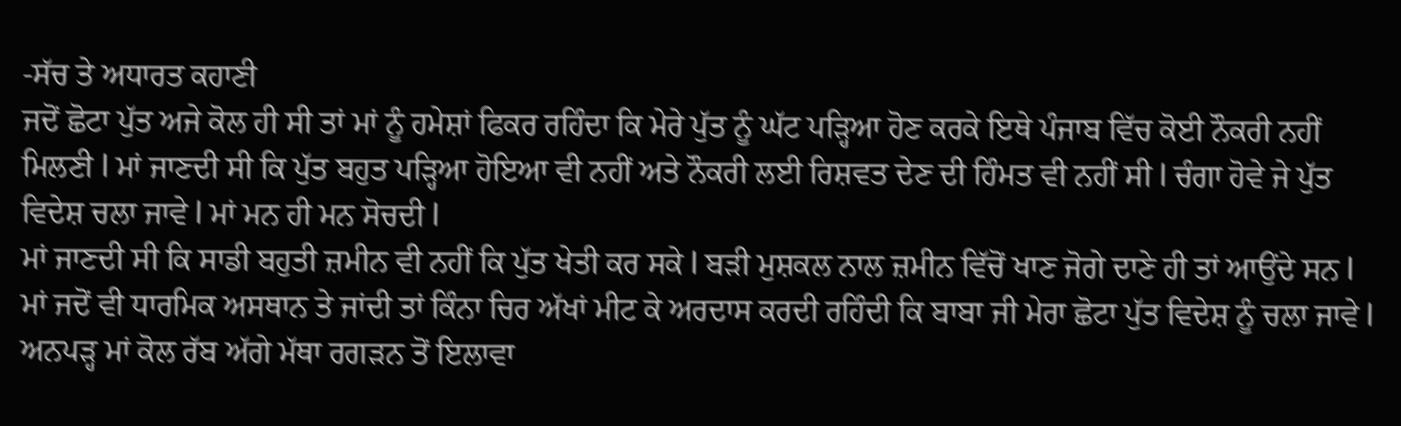-ਸੱਚ ਤੇ ਅਧਾਰਤ ਕਹਾਣੀ
ਜਦੋਂ ਛੋਟਾ ਪੁੱਤ ਅਜੇ ਕੋਲ ਹੀ ਸੀ ਤਾਂ ਮਾਂ ਨੂੰ ਹਮੇਸ਼ਾਂ ਫਿਕਰ ਰਹਿੰਦਾ ਕਿ ਮੇਰੇ ਪੁੱਤ ਨੂੰ ਘੱਟ ਪੜ੍ਹਿਆ ਹੋਣ ਕਰਕੇ ਇਥੇ ਪੰਜਾਬ ਵਿੱਚ ਕੋਈ ਨੌਕਰੀ ਨਹੀਂ ਮਿਲਣੀ l ਮਾਂ ਜਾਣਦੀ ਸੀ ਕਿ ਪੁੱਤ ਬਹੁਤ ਪੜ੍ਹਿਆ ਹੋਇਆ ਵੀ ਨਹੀਂ ਅਤੇ ਨੌਕਰੀ ਲਈ ਰਿਸ਼ਵਤ ਦੇਣ ਦੀ ਹਿੰਮਤ ਵੀ ਨਹੀਂ ਸੀ l ਚੰਗਾ ਹੋਵੇ ਜੇ ਪੁੱਤ ਵਿਦੇਸ਼ ਚਲਾ ਜਾਵੇ l ਮਾਂ ਮਨ ਹੀ ਮਨ ਸੋਚਦੀ l
ਮਾਂ ਜਾਣਦੀ ਸੀ ਕਿ ਸਾਡੀ ਬਹੁਤੀ ਜ਼ਮੀਨ ਵੀ ਨਹੀਂ ਕਿ ਪੁੱਤ ਖੇਤੀ ਕਰ ਸਕੇ l ਬੜੀ ਮੁਸ਼ਕਲ ਨਾਲ ਜ਼ਮੀਨ ਵਿੱਚੋਂ ਖਾਣ ਜੋਗੇ ਦਾਣੇ ਹੀ ਤਾਂ ਆਉਂਦੇ ਸਨ l
ਮਾਂ ਜਦੋਂ ਵੀ ਧਾਰਮਿਕ ਅਸਥਾਨ ਤੇ ਜਾਂਦੀ ਤਾਂ ਕਿੰਨਾ ਚਿਰ ਅੱਖਾਂ ਮੀਟ ਕੇ ਅਰਦਾਸ ਕਰਦੀ ਰਹਿੰਦੀ ਕਿ ਬਾਬਾ ਜੀ ਮੇਰਾ ਛੋਟਾ ਪੁੱਤ ਵਿਦੇਸ਼ ਨੂੰ ਚਲਾ ਜਾਵੇ l ਅਨਪੜ੍ਹ ਮਾਂ ਕੋਲ ਰੱਬ ਅੱਗੇ ਮੱਥਾ ਰਗੜਨ ਤੋਂ ਇਲਾਵਾ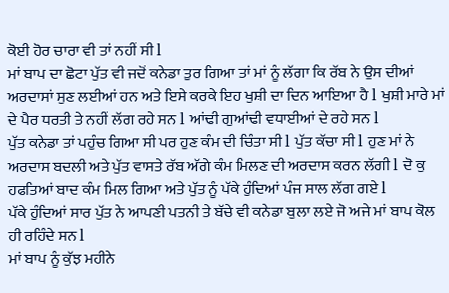ਕੋਈ ਹੋਰ ਚਾਰਾ ਵੀ ਤਾਂ ਨਹੀਂ ਸੀ l
ਮਾਂ ਬਾਪ ਦਾ ਛੋਟਾ ਪੁੱਤ ਵੀ ਜਦੋਂ ਕਨੇਡਾ ਤੁਰ ਗਿਆ ਤਾਂ ਮਾਂ ਨੂੰ ਲੱਗਾ ਕਿ ਰੱਬ ਨੇ ਉਸ ਦੀਆਂ ਅਰਦਾਸਾਂ ਸੁਣ ਲਈਆਂ ਹਨ ਅਤੇ ਇਸੇ ਕਰਕੇ ਇਹ ਖੁਸ਼ੀ ਦਾ ਦਿਨ ਆਇਆ ਹੈ l ਖੁਸ਼ੀ ਮਾਰੇ ਮਾਂ ਦੇ ਪੈਰ ਧਰਤੀ ਤੇ ਨਹੀਂ ਲੱਗ ਰਹੇ ਸਨ l ਆਂਢੀ ਗੁਆਂਢੀ ਵਧਾਈਆਂ ਦੇ ਰਹੇ ਸਨ l
ਪੁੱਤ ਕਨੇਡਾ ਤਾਂ ਪਹੁੰਚ ਗਿਆ ਸੀ ਪਰ ਹੁਣ ਕੰਮ ਦੀ ਚਿੰਤਾ ਸੀ l ਪੁੱਤ ਕੱਚਾ ਸੀ l ਹੁਣ ਮਾਂ ਨੇ ਅਰਦਾਸ ਬਦਲੀ ਅਤੇ ਪੁੱਤ ਵਾਸਤੇ ਰੱਬ ਅੱਗੇ ਕੰਮ ਮਿਲਣ ਦੀ ਅਰਦਾਸ ਕਰਨ ਲੱਗੀ l ਦੋ ਕੁ ਹਫਤਿਆਂ ਬਾਦ ਕੰਮ ਮਿਲ ਗਿਆ ਅਤੇ ਪੁੱਤ ਨੂੰ ਪੱਕੇ ਹੁੰਦਿਆਂ ਪੰਜ ਸਾਲ ਲੱਗ ਗਏ l
ਪੱਕੇ ਹੁੰਦਿਆਂ ਸਾਰ ਪੁੱਤ ਨੇ ਆਪਣੀ ਪਤਨੀ ਤੇ ਬੱਚੇ ਵੀ ਕਨੇਡਾ ਬੁਲਾ ਲਏ ਜੋ ਅਜੇ ਮਾਂ ਬਾਪ ਕੋਲ ਹੀ ਰਹਿੰਦੇ ਸਨ l
ਮਾਂ ਬਾਪ ਨੂੰ ਕੁੱਝ ਮਹੀਨੇ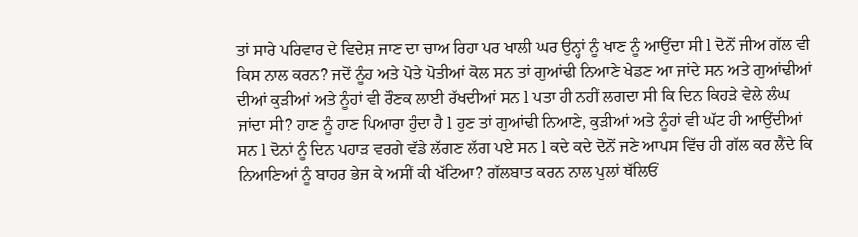ਤਾਂ ਸਾਰੇ ਪਰਿਵਾਰ ਦੇ ਵਿਦੇਸ਼ ਜਾਣ ਦਾ ਚਾਅ ਰਿਹਾ ਪਰ ਖਾਲੀ ਘਰ ਉਨ੍ਹਾਂ ਨੂੰ ਖਾਣ ਨੂੰ ਆਉਂਦਾ ਸੀ l ਦੋਨੋਂ ਜੀਅ ਗੱਲ ਵੀ ਕਿਸ ਨਾਲ ਕਰਨ? ਜਦੋਂ ਨੂੰਹ ਅਤੇ ਪੋਤੇ ਪੋਤੀਆਂ ਕੋਲ ਸਨ ਤਾਂ ਗੁਆਂਢੀ ਨਿਆਣੇ ਖੇਡਣ ਆ ਜਾਂਦੇ ਸਨ ਅਤੇ ਗੁਆਂਢੀਆਂ ਦੀਆਂ ਕੁੜੀਆਂ ਅਤੇ ਨੂੰਹਾਂ ਵੀ ਰੌਣਕ ਲਾਈ ਰੱਖਦੀਆਂ ਸਨ l ਪਤਾ ਹੀ ਨਹੀਂ ਲਗਦਾ ਸੀ ਕਿ ਦਿਨ ਕਿਹੜੇ ਵੇਲੇ ਲੰਘ ਜਾਂਦਾ ਸੀ? ਹਾਣ ਨੂੰ ਹਾਣ ਪਿਆਰਾ ਹੁੰਦਾ ਹੈ l ਹੁਣ ਤਾਂ ਗੁਆਂਢੀ ਨਿਆਣੇ, ਕੁੜੀਆਂ ਅਤੇ ਨੂੰਹਾਂ ਵੀ ਘੱਟ ਹੀ ਆਉਂਦੀਆਂ ਸਨ l ਦੋਨਾਂ ਨੂੰ ਦਿਨ ਪਹਾੜ ਵਰਗੇ ਵੱਡੇ ਲੱਗਣ ਲੱਗ ਪਏ ਸਨ l ਕਦੇ ਕਦੇ ਦੋਨੋਂ ਜਣੇ ਆਪਸ ਵਿੱਚ ਹੀ ਗੱਲ ਕਰ ਲੈਂਦੇ ਕਿ ਨਿਆਣਿਆਂ ਨੂੰ ਬਾਹਰ ਭੇਜ ਕੇ ਅਸੀਂ ਕੀ ਖੱਟਿਆ? ਗੱਲਬਾਤ ਕਰਨ ਨਾਲ ਪੁਲਾਂ ਥੱਲਿਓਂ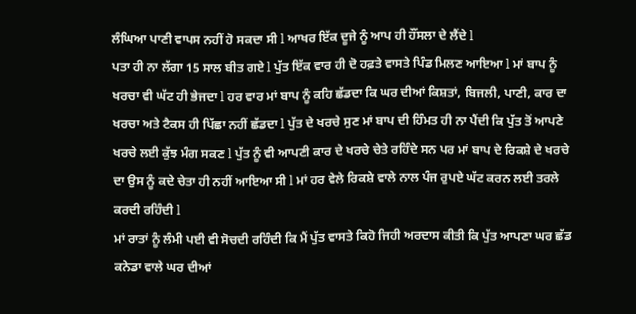ਲੰਘਿਆ ਪਾਣੀ ਵਾਪਸ ਨਹੀਂ ਹੋ ਸਕਦਾ ਸੀ l ਆਖਰ ਇੱਕ ਦੂਜੇ ਨੂੰ ਆਪ ਹੀ ਹੌਂਸਲਾ ਦੇ ਲੈਂਦੇ l
ਪਤਾ ਹੀ ਨਾ ਲੱਗਾ 15 ਸਾਲ ਬੀਤ ਗਏ l ਪੁੱਤ ਇੱਕ ਵਾਰ ਹੀ ਦੋ ਹਫ਼ਤੇ ਵਾਸਤੇ ਪਿੰਡ ਮਿਲਣ ਆਇਆ l ਮਾਂ ਬਾਪ ਨੂੰ ਖਰਚਾ ਵੀ ਘੱਟ ਹੀ ਭੇਜਦਾ l ਹਰ ਵਾਰ ਮਾਂ ਬਾਪ ਨੂੰ ਕਹਿ ਛੱਡਦਾ ਕਿ ਘਰ ਦੀਆਂ ਕਿਸ਼ਤਾਂ, ਬਿਜਲੀ, ਪਾਣੀ, ਕਾਰ ਦਾ ਖਰਚਾ ਅਤੇ ਟੈਕਸ ਹੀ ਪਿੱਛਾ ਨਹੀਂ ਛੱਡਦਾ l ਪੁੱਤ ਦੇ ਖਰਚੇ ਸੁਣ ਮਾਂ ਬਾਪ ਦੀ ਹਿੰਮਤ ਹੀ ਨਾ ਪੈਂਦੀ ਕਿ ਪੁੱਤ ਤੋਂ ਆਪਣੇ ਖਰਚੇ ਲਈ ਕੁੱਝ ਮੰਗ ਸਕਣ l ਪੁੱਤ ਨੂੰ ਵੀ ਆਪਣੀ ਕਾਰ ਦੇ ਖਰਚੇ ਚੇਤੇ ਰਹਿੰਦੇ ਸਨ ਪਰ ਮਾਂ ਬਾਪ ਦੇ ਰਿਕਸ਼ੇ ਦੇ ਖਰਚੇ ਦਾ ਉਸ ਨੂੰ ਕਦੇ ਚੇਤਾ ਹੀ ਨਹੀਂ ਆਇਆ ਸੀ l ਮਾਂ ਹਰ ਵੇਲੇ ਰਿਕਸ਼ੇ ਵਾਲੇ ਨਾਲ ਪੰਜ ਰੁਪਏ ਘੱਟ ਕਰਨ ਲਈ ਤਰਲੇ ਕਰਦੀ ਰਹਿੰਦੀ l
ਮਾਂ ਰਾਤਾਂ ਨੂੰ ਲੰਮੀ ਪਈ ਵੀ ਸੋਚਦੀ ਰਹਿੰਦੀ ਕਿ ਮੈਂ ਪੁੱਤ ਵਾਸਤੇ ਕਿਹੋ ਜਿਹੀ ਅਰਦਾਸ ਕੀਤੀ ਕਿ ਪੁੱਤ ਆਪਣਾ ਘਰ ਛੱਡ ਕਨੇਡਾ ਵਾਲੇ ਘਰ ਦੀਆਂ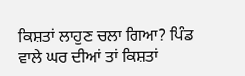ਕਿਸ਼ਤਾਂ ਲਾਹੁਣ ਚਲਾ ਗਿਆ? ਪਿੰਡ ਵਾਲੇ ਘਰ ਦੀਆਂ ਤਾਂ ਕਿਸ਼ਤਾਂ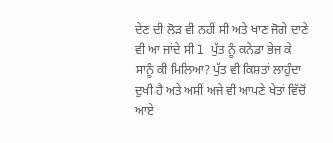ਦੇਣ ਦੀ ਲੋੜ ਵੀ ਨਹੀਂ ਸੀ ਅਤੇ ਖਾਣ ਜੋਗੇ ਦਾਣੇ ਵੀ ਆ ਜਾਂਦੇ ਸੀ l ਪੁੱਤ ਨੂੰ ਕਨੇਡਾ ਭੇਜ ਕੇ ਸਾਨੂੰ ਕੀ ਮਿਲਿਆ? ਪੁੱਤ ਵੀ ਕਿਸ਼ਤਾਂ ਲਾਹੁੰਦਾ ਦੁਖੀ ਹੈ ਅਤੇ ਅਸੀਂ ਅਜੇ ਵੀ ਆਪਣੇ ਖੇਤਾਂ ਵਿੱਚੋਂ ਆਏ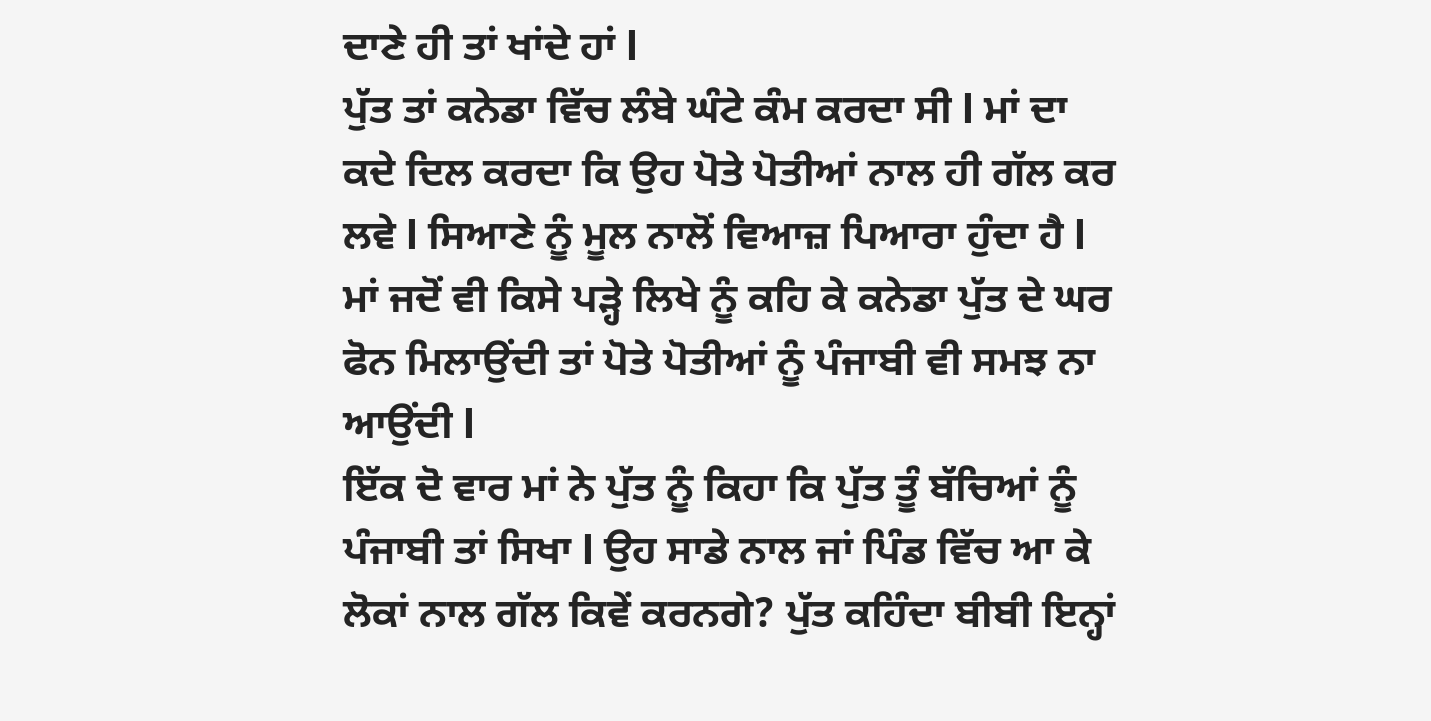ਦਾਣੇ ਹੀ ਤਾਂ ਖਾਂਦੇ ਹਾਂ l
ਪੁੱਤ ਤਾਂ ਕਨੇਡਾ ਵਿੱਚ ਲੰਬੇ ਘੰਟੇ ਕੰਮ ਕਰਦਾ ਸੀ l ਮਾਂ ਦਾ ਕਦੇ ਦਿਲ ਕਰਦਾ ਕਿ ਉਹ ਪੋਤੇ ਪੋਤੀਆਂ ਨਾਲ ਹੀ ਗੱਲ ਕਰ ਲਵੇ l ਸਿਆਣੇ ਨੂੰ ਮੂਲ ਨਾਲੋਂ ਵਿਆਜ਼ ਪਿਆਰਾ ਹੁੰਦਾ ਹੈ l ਮਾਂ ਜਦੋਂ ਵੀ ਕਿਸੇ ਪੜ੍ਹੇ ਲਿਖੇ ਨੂੰ ਕਹਿ ਕੇ ਕਨੇਡਾ ਪੁੱਤ ਦੇ ਘਰ ਫੋਨ ਮਿਲਾਉਂਦੀ ਤਾਂ ਪੋਤੇ ਪੋਤੀਆਂ ਨੂੰ ਪੰਜਾਬੀ ਵੀ ਸਮਝ ਨਾ ਆਉਂਦੀ l
ਇੱਕ ਦੋ ਵਾਰ ਮਾਂ ਨੇ ਪੁੱਤ ਨੂੰ ਕਿਹਾ ਕਿ ਪੁੱਤ ਤੂੰ ਬੱਚਿਆਂ ਨੂੰ ਪੰਜਾਬੀ ਤਾਂ ਸਿਖਾ l ਉਹ ਸਾਡੇ ਨਾਲ ਜਾਂ ਪਿੰਡ ਵਿੱਚ ਆ ਕੇ ਲੋਕਾਂ ਨਾਲ ਗੱਲ ਕਿਵੇਂ ਕਰਨਗੇ? ਪੁੱਤ ਕਹਿੰਦਾ ਬੀਬੀ ਇਨ੍ਹਾਂ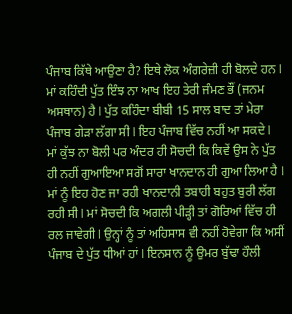ਪੰਜਾਬ ਕਿੱਥੇ ਆਉਣਾ ਹੈ? ਇਥੇ ਲੋਕ ਅੰਗਰੇਜ਼ੀ ਹੀ ਬੋਲਦੇ ਹਨ l ਮਾਂ ਕਹਿੰਦੀ ਪੁੱਤ ਇੰਝ ਨਾ ਆਖ ਇਹ ਤੇਰੀ ਜੰਮਣ ਭੌਂ (ਜਨਮ ਅਸਥਾਨ) ਹੈ l ਪੁੱਤ ਕਹਿੰਦਾ ਬੀਬੀ 15 ਸਾਲ ਬਾਦ ਤਾਂ ਮੇਰਾ ਪੰਜਾਬ ਗੇੜਾ ਲੱਗਾ ਸੀ l ਇਹ ਪੰਜਾਬ ਵਿੱਚ ਨਹੀਂ ਆ ਸਕਦੇ l
ਮਾਂ ਕੁੱਝ ਨਾ ਬੋਲੀ ਪਰ ਅੰਦਰ ਹੀ ਸੋਚਦੀ ਕਿ ਕਿਵੇਂ ਉਸ ਨੇ ਪੁੱਤ ਹੀ ਨਹੀਂ ਗੁਆਇਆ ਸਗੋਂ ਸਾਰਾ ਖਾਨਦਾਨ ਹੀ ਗੁਆ ਲਿਆ ਹੈ l ਮਾਂ ਨੂੰ ਇਹ ਹੋਣ ਜਾ ਰਹੀ ਖਾਨਦਾਨੀ ਤਬਾਹੀ ਬਹੁਤ ਬੁਰੀ ਲੱਗ ਰਹੀ ਸੀ l ਮਾਂ ਸੋਚਦੀ ਕਿ ਅਗਲੀ ਪੀੜ੍ਹੀ ਤਾਂ ਗੋਰਿਆਂ ਵਿੱਚ ਹੀ ਰਲ ਜਾਵੇਗੀ l ਉਨ੍ਹਾਂ ਨੂੰ ਤਾਂ ਅਹਿਸਾਸ ਵੀ ਨਹੀਂ ਹੋਵੇਗਾ ਕਿ ਅਸੀਂ ਪੰਜਾਬ ਦੇ ਪੁੱਤ ਧੀਆਂ ਹਾਂ l ਇਨਸਾਨ ਨੂੰ ਉਮਰ ਬੁੱਢਾ ਹੌਲੀ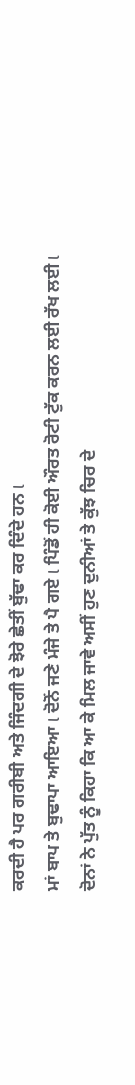ਕਰਦੀ ਹੈ ਪਰ ਗਰੀਬੀ ਅਤੇ ਜਿੰਦਗੀ ਦੇ ਝੋਰੇ ਛੇਤੀਂ ਬੁੱਢਾ ਕਰ ਦਿੰਦੇ ਹਨ l
ਮਾਂ ਬਾਪ ਤੇ ਬੁਢਾਪਾ ਆਇਆ l ਦੋਨੋਂ ਜਣੇ ਮੰਜੇ ਤੇ ਪੈ ਗਏ l ਪਿੰਡੋਂ ਹੀ ਕੋਈ ਔਰਤ ਰੋਟੀ ਟੁੱਕ ਕਰਨ ਲਈ ਰੱਖ ਲਈ l ਦੋਨਾਂ ਨੇ ਪੁੱਤ ਨੂੰ ਕਿਹਾ ਕਿ ਆ ਕੇ ਮਿਲ ਜਾਵੇ ਅਸੀਂ ਹੁਣ ਦੁਨੀਆਂ ਤੇ ਕੁੱਝ ਚਿਰ ਦੇ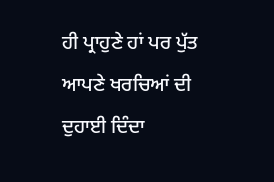ਹੀ ਪ੍ਰਾਹੁਣੇ ਹਾਂ ਪਰ ਪੁੱਤ ਆਪਣੇ ਖਰਚਿਆਂ ਦੀ ਦੁਹਾਈ ਦਿੰਦਾ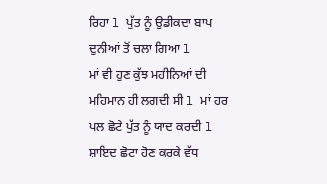ਰਿਹਾ l ਪੁੱਤ ਨੂੰ ਉਡੀਕਦਾ ਬਾਪ ਦੁਨੀਆਂ ਤੋਂ ਚਲਾ ਗਿਆ l
ਮਾਂ ਵੀ ਹੁਣ ਕੁੱਝ ਮਹੀਨਿਆਂ ਦੀ ਮਹਿਮਾਨ ਹੀ ਲਗਦੀ ਸੀ l ਮਾਂ ਹਰ ਪਲ ਛੋਟੇ ਪੁੱਤ ਨੂੰ ਯਾਦ ਕਰਦੀ l ਸ਼ਾਇਦ ਛੋਟਾ ਹੋਣ ਕਰਕੇ ਵੱਧ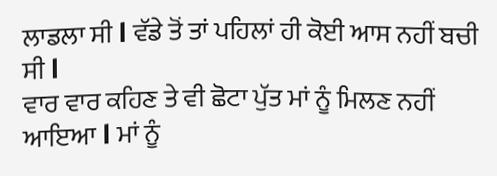ਲਾਡਲਾ ਸੀ l ਵੱਡੇ ਤੋਂ ਤਾਂ ਪਹਿਲਾਂ ਹੀ ਕੋਈ ਆਸ ਨਹੀਂ ਬਚੀ ਸੀ l
ਵਾਰ ਵਾਰ ਕਹਿਣ ਤੇ ਵੀ ਛੋਟਾ ਪੁੱਤ ਮਾਂ ਨੂੰ ਮਿਲਣ ਨਹੀਂ ਆਇਆ l ਮਾਂ ਨੂੰ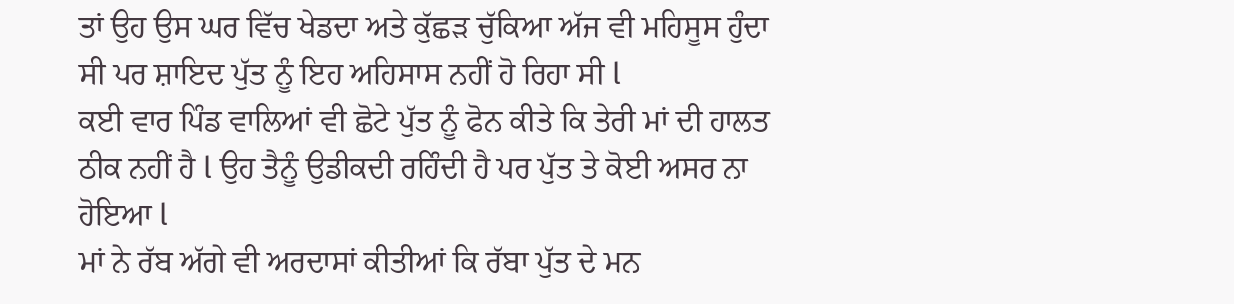ਤਾਂ ਉਹ ਉਸ ਘਰ ਵਿੱਚ ਖੇਡਦਾ ਅਤੇ ਕੁੱਛੜ ਚੁੱਕਿਆ ਅੱਜ ਵੀ ਮਹਿਸੂਸ ਹੁੰਦਾ ਸੀ ਪਰ ਸ਼ਾਇਦ ਪੁੱਤ ਨੂੰ ਇਹ ਅਹਿਸਾਸ ਨਹੀਂ ਹੋ ਰਿਹਾ ਸੀ l
ਕਈ ਵਾਰ ਪਿੰਡ ਵਾਲਿਆਂ ਵੀ ਛੋਟੇ ਪੁੱਤ ਨੂੰ ਫੋਨ ਕੀਤੇ ਕਿ ਤੇਰੀ ਮਾਂ ਦੀ ਹਾਲਤ ਠੀਕ ਨਹੀਂ ਹੈ l ਉਹ ਤੈਨੂੰ ਉਡੀਕਦੀ ਰਹਿੰਦੀ ਹੈ ਪਰ ਪੁੱਤ ਤੇ ਕੋਈ ਅਸਰ ਨਾ ਹੋਇਆ l
ਮਾਂ ਨੇ ਰੱਬ ਅੱਗੇ ਵੀ ਅਰਦਾਸਾਂ ਕੀਤੀਆਂ ਕਿ ਰੱਬਾ ਪੁੱਤ ਦੇ ਮਨ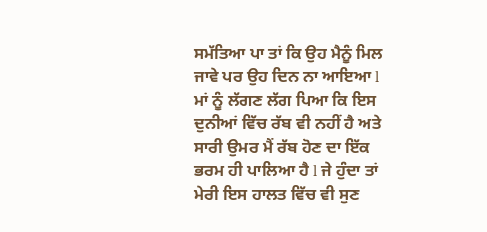ਸਮੱਤਿਆ ਪਾ ਤਾਂ ਕਿ ਉਹ ਮੈਨੂੰ ਮਿਲ ਜਾਵੇ ਪਰ ਉਹ ਦਿਨ ਨਾ ਆਇਆ l ਮਾਂ ਨੂੰ ਲੱਗਣ ਲੱਗ ਪਿਆ ਕਿ ਇਸ ਦੁਨੀਆਂ ਵਿੱਚ ਰੱਬ ਵੀ ਨਹੀਂ ਹੈ ਅਤੇ ਸਾਰੀ ਉਮਰ ਮੈਂ ਰੱਬ ਹੋਣ ਦਾ ਇੱਕ ਭਰਮ ਹੀ ਪਾਲਿਆ ਹੈ l ਜੇ ਹੁੰਦਾ ਤਾਂ ਮੇਰੀ ਇਸ ਹਾਲਤ ਵਿੱਚ ਵੀ ਸੁਣ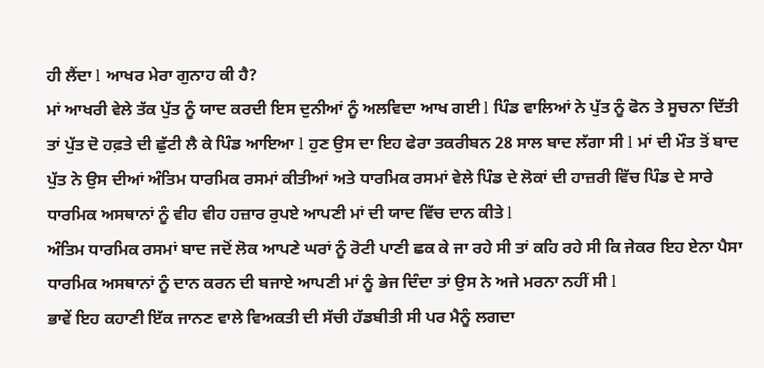ਹੀ ਲੈਂਦਾ l ਆਖਰ ਮੇਰਾ ਗੁਨਾਹ ਕੀ ਹੈ?
ਮਾਂ ਆਖਰੀ ਵੇਲੇ ਤੱਕ ਪੁੱਤ ਨੂੰ ਯਾਦ ਕਰਦੀ ਇਸ ਦੁਨੀਆਂ ਨੂੰ ਅਲਵਿਦਾ ਆਖ ਗਈ l ਪਿੰਡ ਵਾਲਿਆਂ ਨੇ ਪੁੱਤ ਨੂੰ ਫੋਨ ਤੇ ਸੂਚਨਾ ਦਿੱਤੀ ਤਾਂ ਪੁੱਤ ਦੋ ਹਫ਼ਤੇ ਦੀ ਛੁੱਟੀ ਲੈ ਕੇ ਪਿੰਡ ਆਇਆ l ਹੁਣ ਉਸ ਦਾ ਇਹ ਫੇਰਾ ਤਕਰੀਬਨ 28 ਸਾਲ ਬਾਦ ਲੱਗਾ ਸੀ l ਮਾਂ ਦੀ ਮੌਤ ਤੋਂ ਬਾਦ ਪੁੱਤ ਨੇ ਉਸ ਦੀਆਂ ਅੰਤਿਮ ਧਾਰਮਿਕ ਰਸਮਾਂ ਕੀਤੀਆਂ ਅਤੇ ਧਾਰਮਿਕ ਰਸਮਾਂ ਵੇਲੇ ਪਿੰਡ ਦੇ ਲੋਕਾਂ ਦੀ ਹਾਜ਼ਰੀ ਵਿੱਚ ਪਿੰਡ ਦੇ ਸਾਰੇ ਧਾਰਮਿਕ ਅਸਥਾਨਾਂ ਨੂੰ ਵੀਹ ਵੀਹ ਹਜ਼ਾਰ ਰੁਪਏ ਆਪਣੀ ਮਾਂ ਦੀ ਯਾਦ ਵਿੱਚ ਦਾਨ ਕੀਤੇ l
ਅੰਤਿਮ ਧਾਰਮਿਕ ਰਸਮਾਂ ਬਾਦ ਜਦੋਂ ਲੋਕ ਆਪਣੇ ਘਰਾਂ ਨੂੰ ਰੋਟੀ ਪਾਣੀ ਛਕ ਕੇ ਜਾ ਰਹੇ ਸੀ ਤਾਂ ਕਹਿ ਰਹੇ ਸੀ ਕਿ ਜੇਕਰ ਇਹ ਏਨਾ ਪੈਸਾ ਧਾਰਮਿਕ ਅਸਥਾਨਾਂ ਨੂੰ ਦਾਨ ਕਰਨ ਦੀ ਬਜਾਏ ਆਪਣੀ ਮਾਂ ਨੂੰ ਭੇਜ ਦਿੰਦਾ ਤਾਂ ਉਸ ਨੇ ਅਜੇ ਮਰਨਾ ਨਹੀਂ ਸੀ l
ਭਾਵੇਂ ਇਹ ਕਹਾਣੀ ਇੱਕ ਜਾਨਣ ਵਾਲੇ ਵਿਅਕਤੀ ਦੀ ਸੱਚੀ ਹੱਡਬੀਤੀ ਸੀ ਪਰ ਮੈਨੂੰ ਲਗਦਾ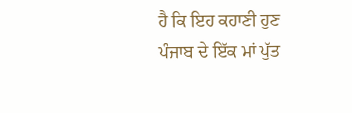ਹੈ ਕਿ ਇਹ ਕਹਾਣੀ ਹੁਣ ਪੰਜਾਬ ਦੇ ਇੱਕ ਮਾਂ ਪੁੱਤ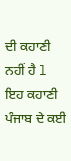ਦੀ ਕਹਾਣੀ ਨਹੀਂ ਹੈ l ਇਹ ਕਹਾਣੀ ਪੰਜਾਬ ਦੇ ਕਈ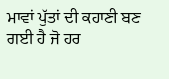ਮਾਵਾਂ ਪੁੱਤਾਂ ਦੀ ਕਹਾਣੀ ਬਣ ਗਈ ਹੈ ਜੋ ਹਰ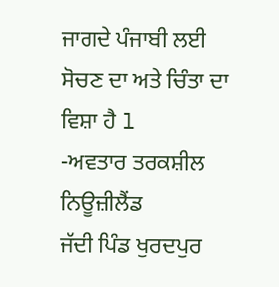ਜਾਗਦੇ ਪੰਜਾਬੀ ਲਈ ਸੋਚਣ ਦਾ ਅਤੇ ਚਿੰਤਾ ਦਾ ਵਿਸ਼ਾ ਹੈ l
-ਅਵਤਾਰ ਤਰਕਸ਼ੀਲ ਨਿਊਜ਼ੀਲੈਂਡ
ਜੱਦੀ ਪਿੰਡ ਖੁਰਦਪੁਰ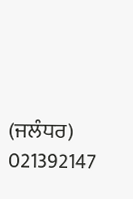(ਜਲੰਧਰ)
021392147